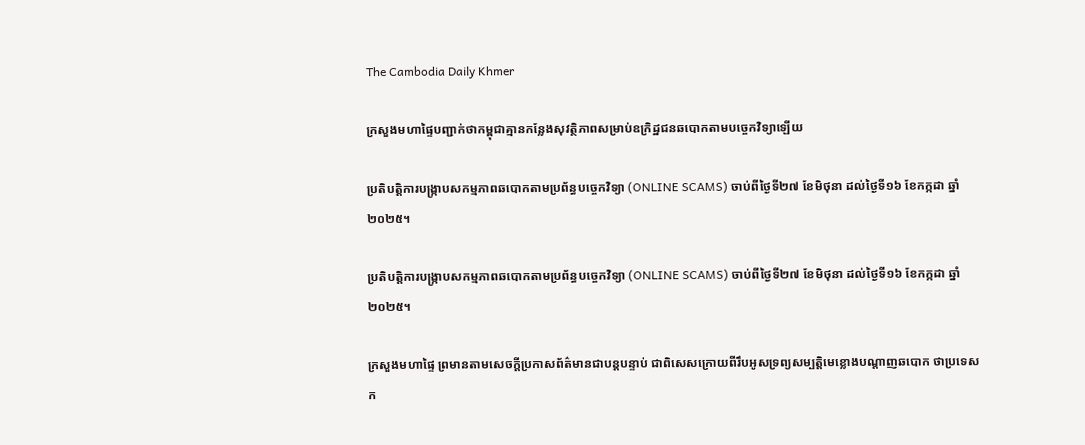The Cambodia Daily Khmer

ក្រសួងមហាផ្ទៃបញ្ជាក់ថាកម្ពុជាគ្មានកន្លែងសុវត្ថិភាពសម្រាប់ឧក្រិដ្ឋជនឆបោកតាមបច្ចេកវិទ្យាឡើយ

ប្រតិបត្តិការបង្ក្រាបសកម្មភាពឆបោកតាមប្រព័ន្ធបច្ចេកវិទ្យា (ONLINE SCAMS) ចាប់ពីថ្ងៃទី២៧ ខែមិថុនា ដល់ថ្ងៃទី១៦ ខែកក្កដា ឆ្នាំ២០២៥។

ប្រតិបត្តិការបង្ក្រាបសកម្មភាពឆបោកតាមប្រព័ន្ធបច្ចេកវិទ្យា (ONLINE SCAMS) ចាប់ពីថ្ងៃទី២៧ ខែមិថុនា ដល់ថ្ងៃទី១៦ ខែកក្កដា ឆ្នាំ២០២៥។

ក្រសួងមហាផ្ទៃ ព្រមានតាមសេចក្តីប្រកាសព័ត៌មានជាបន្តបន្ទាប់ ជាពិសេសក្រោយពីរឹបអូសទ្រព្យសម្បត្តិមេខ្លោងបណ្ដាញឆបោក ថាប្រទេសក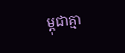ម្ពុជាគ្មា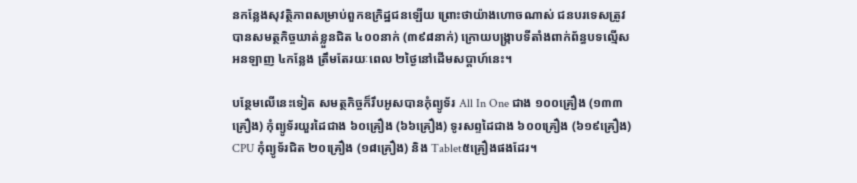នកន្លែងសុវត្ថិភាពសម្រាប់ពួកឧក្រិដ្ឋជនឡើយ ព្រោះថាយ៉ាងហោចណាស់ ជនបរទេសត្រូវបានសមត្ថកិច្ចឃាត់ខ្លួនជិត ៤០០នាក់ (៣៩៨នាក់) ក្រោយបង្ក្រាបទីតាំងពាក់ព័ន្ធបទល្មើសអនឡាញ ៤កន្លែង ត្រឹមតែរយៈពេល ២ថ្ងៃនៅដើមសប្តាហ៍នេះ។

បន្ថែមលើនេះទៀត សមត្ថកិច្ចក៏រឹបអូសបានកុំព្យូទ័រ All In One ជាង ១០០គ្រឿង (១៣៣គ្រឿង) កុំព្យូទ័រយួរដៃជាង ៦០គ្រឿង (៦៦គ្រឿង) ទូរសព្ទដៃជាង ៦០០គ្រឿង (៦១៩គ្រឿង) CPU កុំព្យូទ័រជិត ២០គ្រឿង (១៨គ្រឿង) និង Tablet៥គ្រឿងផងដែរ។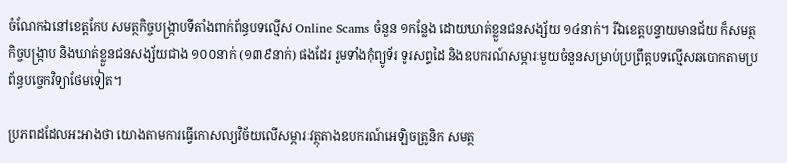ចំណែកឯនៅខេត្តកែប សមត្ថកិច្ចបង្ក្រាបទីតាំងពាក់ព័ន្ធបទល្មើស Online Scams ចំនួន ១កន្លែង ដោយឃាត់ខ្លួនជនសង្ស័យ ១៤នាក់។ រីឯខេត្តបន្ទាយមានជ័យ ក៏សមត្ថកិច្ចបង្ក្រាប និងឃាត់ខ្លួនជនសង្ស័យជាង ១០០នាក់ (១៣៩នាក់) ផងដែរ រួមទាំងកុំព្យូទ័រ ទូរសព្ទដៃ និងឧបករណ៍សម្ភារៈមួយចំនួនសម្រាប់ប្រព្រឹត្តបទល្មើសឆបោកតាមប្រព័ន្ធបច្ចេកវិទ្យាថែមទៀត។

ប្រភពដដែលអះអាងថា យោងតាមការធ្វើកោសល្យវិច័យលើសម្ភារៈវត្ថុតាងឧបករណ៍អេឡិចត្រូនិក សមត្ថ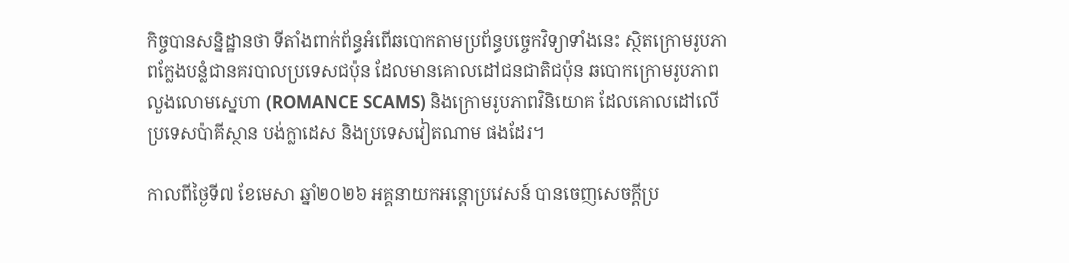កិច្ចបានសន្និដ្ឋានថា ទីតាំងពាក់ព័ន្ធអំពើឆបោកតាមប្រព័ន្ធបច្ចេកវិទ្យាទាំងនេះ ស្ថិតក្រោមរូបភាពក្លែងបន្លំជានគរបាលប្រទេសជប៉ុន ដែលមានគោលដៅជនជាតិជប៉ុន ឆបោកក្រោមរូបភាពលួងលោមស្នេហា (ROMANCE SCAMS) និងក្រោមរូបភាពវិនិយោគ ដែលគោលដៅលើប្រទេសប៉ាគីស្ថាន បង់ក្លាដេស និងប្រទេសវៀតណាម ផងដែរ។

កាលពីថ្ងៃទី៧ ខែមេសា ឆ្នាំ២០២៦ អគ្គនាយកអន្តោប្រវេសន៍ បានចេញសេចក្តីប្រ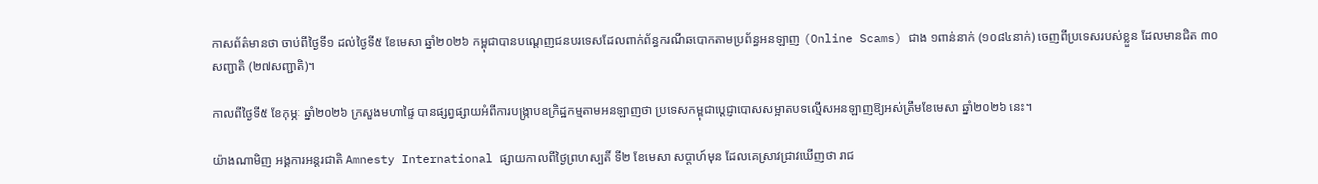កាសព័ត៌មានថា ចាប់ពីថ្ងៃទី១ ដល់ថ្ងៃទី៥ ខែមេសា ឆ្នាំ២០២៦ កម្ពុជាបានបណ្តេញជនបរទេសដែលពាក់ព័ន្ធករណីឆបោកតាមប្រព័ន្ធអនឡាញ (Online Scams) ជាង ១ពាន់នាក់ (១០៨៤នាក់) ចេញពីប្រទេសរបស់ខ្លួន ដែលមានជិត ៣០សញ្ជាតិ (២៧សញ្ជាតិ)។

កាលពីថ្ងៃទី៥ ខែកុម្ភៈ ឆ្នាំ២០២៦ ក្រសួងមហាផ្ទៃ បានផ្សព្វផ្សាយអំពីការបង្ក្រាបឧក្រិដ្ឋកម្មតាមអនឡាញថា ប្រទេសកម្ពុជាប្ដេជ្ញាបោសសម្អាតបទល្មើសអនឡាញឱ្យអស់ត្រឹមខែមេសា ឆ្នាំ២០២៦ នេះ។

យ៉ាងណាមិញ អង្គការអន្តរជាតិ Amnesty International ផ្សាយកាលពីថ្ងៃព្រហស្បតិ៍ ទី២ ខែមេសា សប្តាហ៍មុន ដែលគេស្រាវជ្រាវឃើញថា រាជ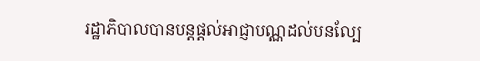រដ្ឋាភិបាលបានបន្តផ្តល់អាជ្ញាបណ្ណដល់បនល្បែ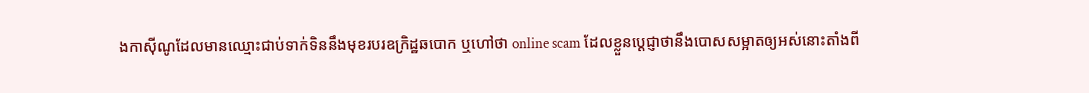ងកាស៊ីណូដែលមានឈ្មោះជាប់ទាក់ទិននឹងមុខរបរឧក្រិដ្ឋឆបោក ឬហៅថា online scam ដែលខ្លួនប្ដេជ្ញាថានឹងបោសសម្អាតឲ្យអស់នោះតាំងពី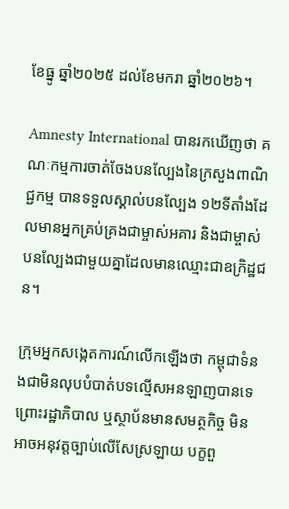ខែធ្នូ ឆ្នាំ២០២៥ ដល់ខែមករា ឆ្នាំ២០២៦។

Amnesty International បានរកឃើញថា គណៈកម្មការចាត់ចែងបនល្បែងនៃក្រសួងពាណិជ្ជកម្ម បានទទួលស្គាល់បនល្បែង ១២ទីតាំងដែលមានអ្នកគ្រប់គ្រងជាម្ចាស់អគារ និងជាម្ចាស់បនល្បែងជាមួយគ្នាដែលមានឈ្មោះជាឧក្រិដ្ឋជន។

ក្រុមអ្នកសង្កេតការណ៍លើកឡើងថា កម្ពុជាទំនងជាមិនលុបបំបាត់បទល្មើសអនឡាញបានទេ ព្រោះរដ្ឋាភិបាល ឬស្ថាប័នមានសមត្ថកិច្ច មិនអាចអនុវត្តច្បាប់លើសែស្រឡាយ បក្ខពួ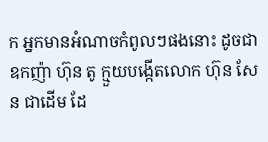ក អ្នកមានអំណាចកំពូលៗផងនោះ ដូចជា ឧកញ៉ា ហ៊ុន តូ ក្មួយបង្កើតលោក ហ៊ុន សែន ជាដើម ដែ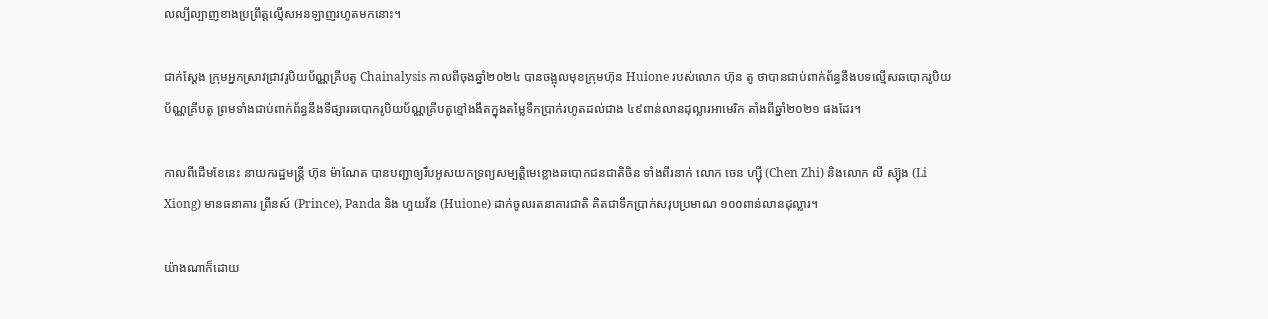លល្បីល្បាញខាងប្រព្រឹត្តល្មើសអនឡាញរហូតមកនោះ។

ជាក់ស្តែង ក្រុមអ្នកស្រាវជ្រាវរូបិយប័ណ្ណគ្រីបតូ Chainalysis កាលពីចុងឆ្នាំ២០២៤ បានចង្អុលមុខក្រុមហ៊ុន Huione របស់លោក ហ៊ុន តូ ថាបានជាប់ពាក់ព័ន្ធនឹងបទល្មើសឆបោករូបិយប័ណ្ណគ្រីបតូ ព្រមទាំងជាប់ពាក់ព័ន្ធនឹងទីផ្សារឆបោករូបិយប័ណ្ណគ្រីបតូខ្មៅងងឹតក្នុងតម្លៃទឹកប្រាក់រហូតដល់ជាង ៤៩ពាន់លានដុល្លារអាមេរិក តាំងពីឆ្នាំ២០២១ ផងដែរ។

កាលពីដើមខែនេះ នាយករដ្ឋមន្ត្រី ហ៊ុន ម៉ាណែត បានបញ្ជាឲ្យរឹបអូសយកទ្រព្យសម្បត្តិមេខ្លោងឆបោកជនជាតិចិន ទាំងពីរនាក់ លោក ចេន ហ្ស៊ី (Chen Zhi) និងលោក លី ស្យ៊ុង (Li Xiong) មានធនាគារ ព្រីនស៍ (Prince), Panda និង ហួយវ័ន (Huione) ដាក់ចូលរតនាគារជាតិ គិតជាទឹកប្រាក់សរុបប្រមាណ ១០០ពាន់លានដុល្លារ។

យ៉ាងណាក៏ដោយ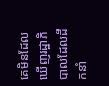គេមិនដែលឃើញរដ្ឋាភិបាលដែលដឹកនាំ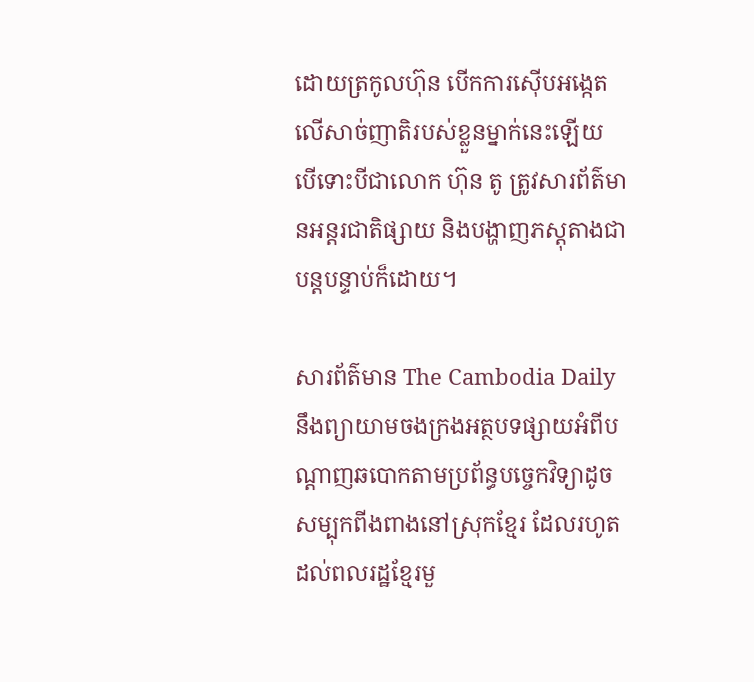ដោយត្រកូលហ៊ុន បើកការស៊ើបអង្កេតលើសាច់ញាតិរបស់ខ្លួនម្នាក់នេះឡើយ បើទោះបីជាលោក ហ៊ុន តូ ត្រូវសារព័ត៌មានអន្តរជាតិផ្សាយ និងបង្ហាញភស្តុតាងជាបន្តបន្ទាប់ក៏ដោយ។

សារព័ត៌មាន The Cambodia Daily នឹងព្យាយាមចងក្រងអត្ថបទផ្សាយអំពីបណ្ដាញឆបោកតាមប្រព័ន្ធបច្ចេកវិទ្យាដូចសម្បុកពីងពាងនៅស្រុកខ្មែរ ដែលរហូតដល់ពលរដ្ឋខ្មែរមួ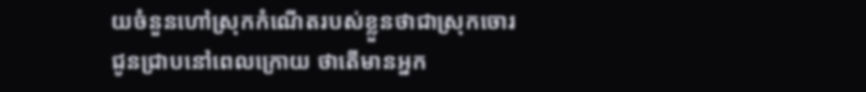យចំនួនហៅស្រុកកំណើតរបស់ខ្លួនថាជាស្រុកចោរ ជូនជ្រាបនៅពេលក្រោយ ថាតើមានអ្នក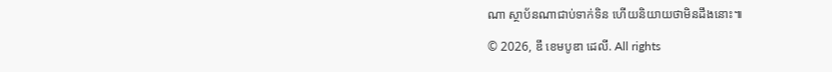ណា ស្ថាប័នណាជាប់ទាក់ទិន ហើយនិយាយថាមិនដឹងនោះ៕

© 2026, ឌឹ ខេមបូឌា ដេលី. All rights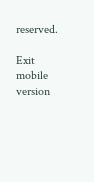reserved.

Exit mobile version